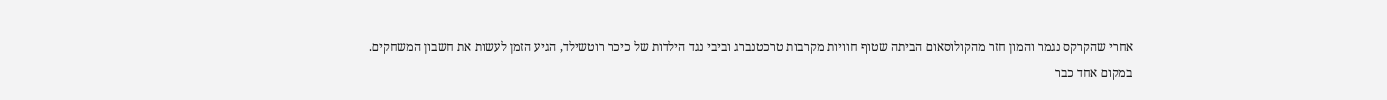אחרי שהקרקס נגמר והמון חזר מהקולוסאום הביתה שטוף חוויות מקרבות טרכטנברג וביבי נגד הילדות של כיכר רוטשילד, הגיע הזמן לעשות את חשבון המשחקים.
במקום אחד כבר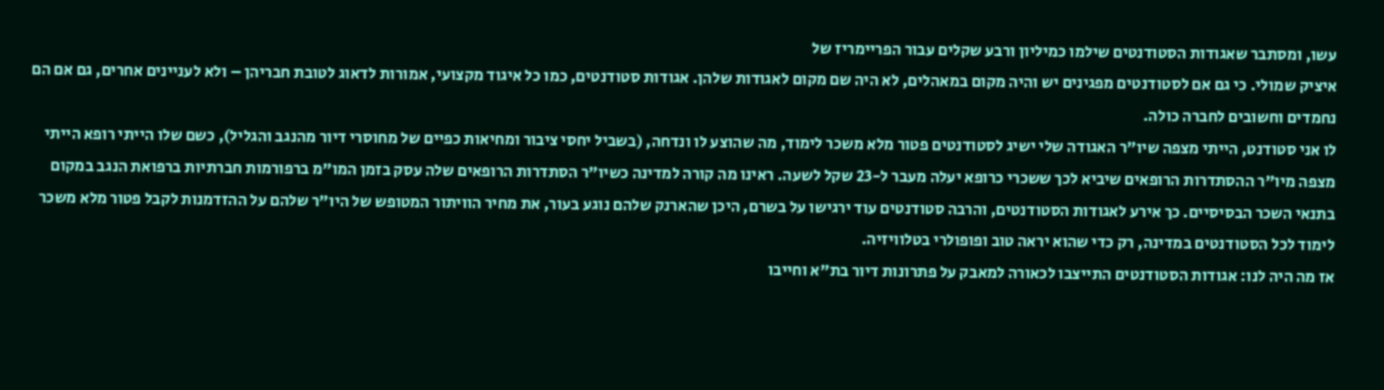עשו, ומסתבר שאגודות הסטודנטים שילמו כמיליון ורבע שקלים עבור הפריימריז של
איציק שמולי. כי גם אם לסטודנטים מפגינים יש והיה מקום במאהלים, לא היה שם מקום לאגודות שלהן. אגודות סטודנטים, כמו כל איגוד מקצועי, אמורות לדאוג לטובת חבריהן – ולא לעניינים אחרים, גם אם הם נחמדים וחשובים לחברה כולה.
לו אני סטודנט, הייתי מצפה שיו"ר האגודה שלי ישיג לסטודנטים פטור מלא משכר לימוד, מה שהוצע לו ונדחה, (בשביל יחסי ציבור ומחיאות כפיים של מחוסרי דיור מהנגב והגליל), כשם שלו הייתי רופא הייתי מצפה מיו"ר ההסתדרות הרופאים שיביא לכך ששכרי כרופא יעלה מעבר ל-23 שקל לשעה. ראינו מה קורה למדינה כשיו"ר הסתדרות הרופאים שלה עסק בזמן המו"מ ברפורמות חברתיות ברפואת הנגב במקום בתנאי השכר הבסיסיים. כך אירע לאגודות הסטודנטים, והרבה סטודנטים עוד ירגישו על בשרם, היכן שהארנק שלהם נוגע בעור, את מחיר הוויתור המטופש של היו"ר שלהם על ההזדמנות לקבל פטור מלא משכר לימוד לכל הסטודנטים במדינה, רק כדי שהוא יראה טוב ופופולרי בטלוויזיה.
אז מה היה לנו: אגודות הסטודנטים התייצבו לכאורה למאבק על פתרונות דיור בת"א וחייבו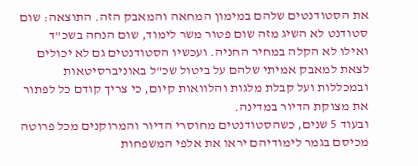את הסטודנטים שלהם במימון המחאה והמאבק הזה. התוצאה: שום סטודנט לא השיג מזה שום פטור משר לימוד, שום הנחה בשכ"ד ואילו לא הקלה במחיר החניה. ועכשיו הסטודנטים גם לא יכולים לצאת למאבק אמיתי שלהם על ביטול שכ"ל באוניברסיטאות ובמכללות ועל קבלת מלגות והלוואות קיום, כי צריך קודם כל לפתור את מצוקת הדיור במדינה.
ובעוד 5 שנים, כשהסטודנטים מחוסרי הדיור והמרוקנים מכל פרוטה מכיסם בגמר לימודיהם יראו את אלפי המשפחות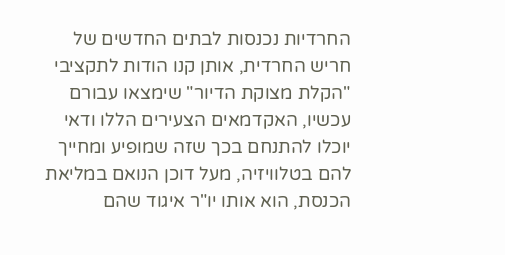החרדיות נכנסות לבתים החדשים של חריש החרדית, אותן קנו הודות לתקציבי "הקלת מצוקת הדיור" שימצאו עבורם עכשיו, האקדמאים הצעירים הללו ודאי יוכלו להתנחם בכך שזה שמופיע ומחייך להם בטלוויזיה, מעל דוכן הנואם במליאת הכנסת, הוא אותו יו"ר איגוד שהם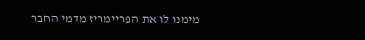מימנו לו את הפריימריז מדמי החבר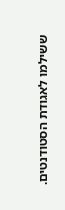ששילמו לאגודת הסטודנטים.